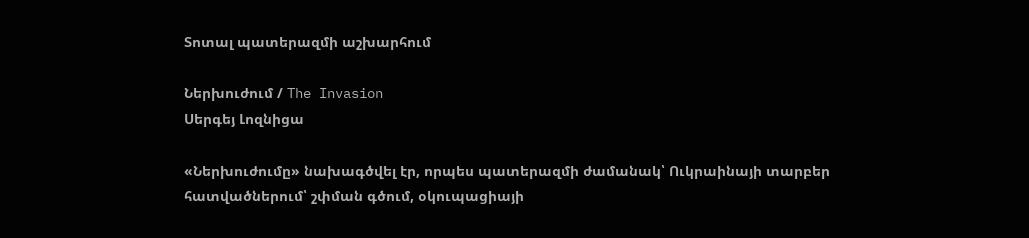Տոտալ պատերազմի աշխարհում

Ներխուժում / The Invasion
Սերգեյ Լոզնիցա

«Ներխուժումը» նախագծվել էր, որպես պատերազմի ժամանակ՝ Ուկրաինայի տարբեր հատվածներում՝ շփման գծում, օկուպացիայի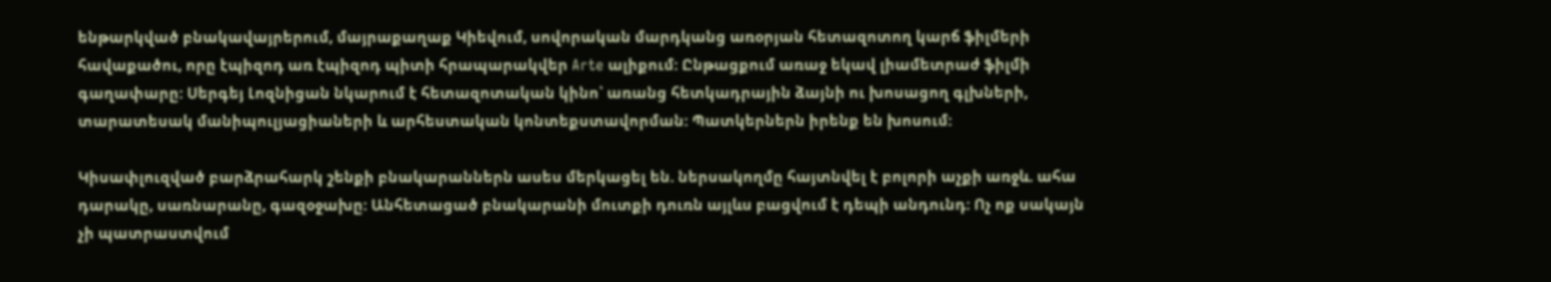ենթարկված բնակավայրերում, մայրաքաղաք Կիեվում, սովորական մարդկանց առօրյան հետազոտող կարճ ֆիլմերի հավաքածու, որը էպիզոդ առ էպիզոդ պիտի հրապարակվեր Arte ալիքում: Ընթացքում առաջ եկավ լիամետրաժ ֆիլմի գաղափարը: Սերգեյ Լոզնիցան նկարում է հետազոտական կինո՝ առանց հետկադրային ձայնի ու խոսացող գլխների, տարատեսակ մանիպուլյացիաների և արհեստական կոնտեքստավորման: Պատկերներն իրենք են խոսում:

Կիսափլուզված բարձրահարկ շենքի բնակարաններն ասես մերկացել են. ներսակողմը հայտնվել է բոլորի աչքի առջև. ահա դարակը, սառնարանը, գազօջախը: Անհետացած բնակարանի մուտքի դուռն այլևս բացվում է դեպի անդունդ: Ոչ ոք սակայն չի պատրաստվում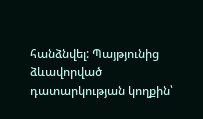հանձնվել: Պայթյունից ձևավորված դատարկության կողքին՝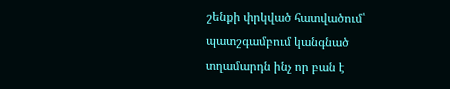շենքի փրկված հատվածում՝ պատշգամբում կանգնած տղամարդն ինչ որ բան է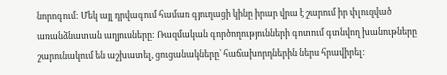նորոգում: Մեկ այլ դրվագում համառ գյուղացի կինը իրար վրա է շարում իր փլուզված առանձնատան աղյուսները: Ռազմական գործողությունների գոտում գտնվող խանութները շարունակում են աշխատել, ցուցանակները՝ հաճախորդներին ներս հրավիրել: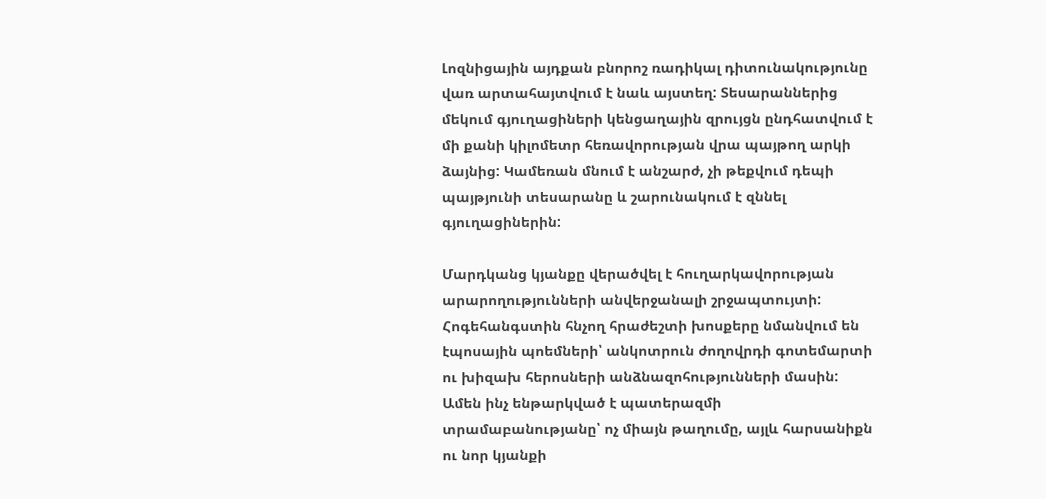Լոզնիցային այդքան բնորոշ ռադիկալ դիտունակությունը վառ արտահայտվում է նաև այստեղ: Տեսարաններից մեկում գյուղացիների կենցաղային զրույցն ընդհատվում է մի քանի կիլոմետր հեռավորության վրա պայթող արկի ձայնից: Կամեռան մնում է անշարժ, չի թեքվում դեպի պայթյունի տեսարանը և շարունակում է զննել գյուղացիներին:

Մարդկանց կյանքը վերածվել է հուղարկավորության արարողությունների անվերջանալի շրջապտույտի: Հոգեհանգստին հնչող հրաժեշտի խոսքերը նմանվում են էպոսային պոեմների՝ անկոտրուն ժողովրդի գոտեմարտի ու խիզախ հերոսների անձնազոհությունների մասին: Ամեն ինչ ենթարկված է պատերազմի տրամաբանությանը՝ ոչ միայն թաղումը, այլև հարսանիքն ու նոր կյանքի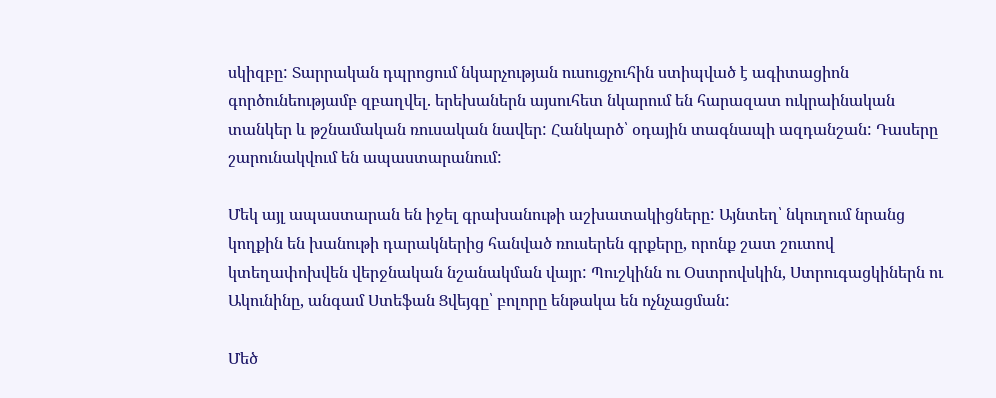սկիզբը: Տարրական դպրոցում նկարչության ուսուցչուհին ստիպված է ագիտացիոն գործունեությամբ զբաղվել. երեխաներն այսուհետ նկարում են հարազատ ուկրաինական տանկեր և թշնամական ռուսական նավեր: Հանկարծ՝ օդային տագնապի ազդանշան: Դասերը շարունակվում են ապաստարանում:

Մեկ այլ ապաստարան են իջել գրախանութի աշխատակիցները: Այնտեղ՝ նկուղում նրանց կողքին են խանութի դարակներից հանված ռուսերեն գրքերը, որոնք շատ շուտով կտեղափոխվեն վերջնական նշանակման վայր: Պուշկինն ու Օստրովսկին, Ստրուգացկիներն ու Ակունինը, անգամ Ստեֆան Ցվեյգը՝ բոլորը ենթակա են ոչնչացման:

Մեծ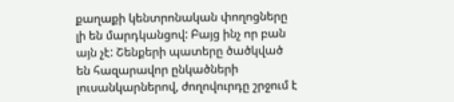քաղաքի կենտրոնական փողոցները լի են մարդկանցով: Բայց ինչ որ բան այն չէ: Շենքերի պատերը ծածկված են հազարավոր ընկածների լուսանկարներով, ժողովուրդը շրջում է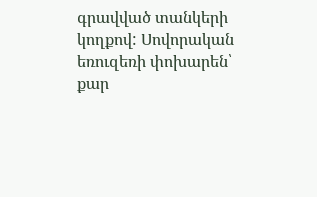գրավված տանկերի կողքով: Սովորական եռուզեռի փոխարեն՝ քար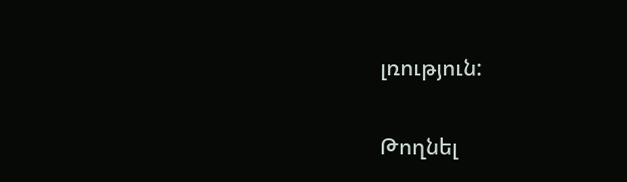լռություն:

Թողնել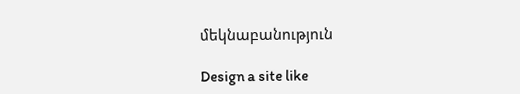մեկնաբանություն

Design a site like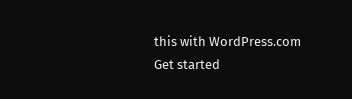this with WordPress.com
Get started